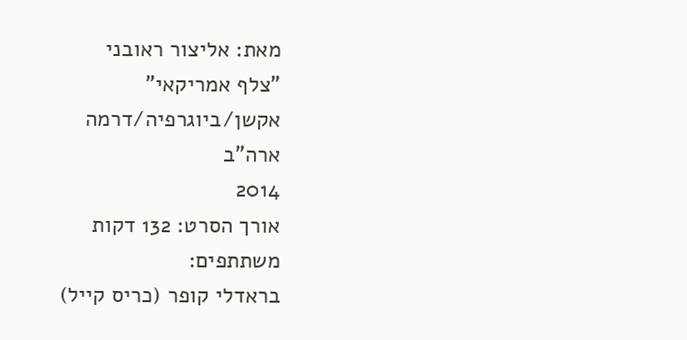מאת: אליצור ראובני
"צלף אמריקאי"
אקשן/ביוגרפיה/דרמה
ארה"ב
2014
אורך הסרט: 132 דקות
משתתפים:
בראדלי קופר (כריס קייל)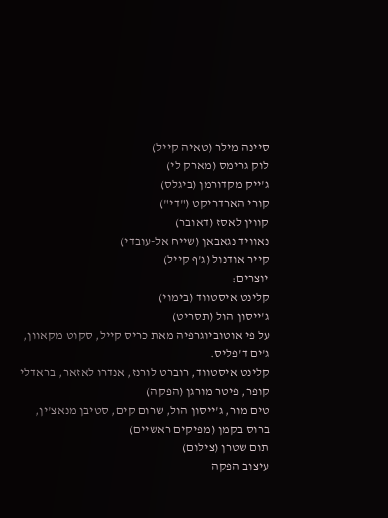סיינה מילר (טאיה קייל)
לוק גרימס (מארק לי)
ג'ייק מקדורמן (ביגלס)
קורי הארדריקט ("די")
קווין לאסז (דאובר)
נאוויד נגאבאן (שייח אל-עובדי)
קייר אודנול (ג'ף קייל)
יוצרים:
קלינט איסטווד (בימוי)
ג'ייסון הול (תסריט)
על פי אוטוביוגרפיה מאת כריס קייל, סקוט מקאוון, ג'ים ד'פליס.
קלינט איסטווד, רוברט לורנז, אנדרו לאזאר, בראדלי קופר, פיטר מורגן (הפקה)
טים מור, ג'ייסון הול, שרום קים, סטיבן מנאצ'ין, ברוס בקמן (מפיקים ראשיים)
תום שטרן (צילום)
עיצוב הפקה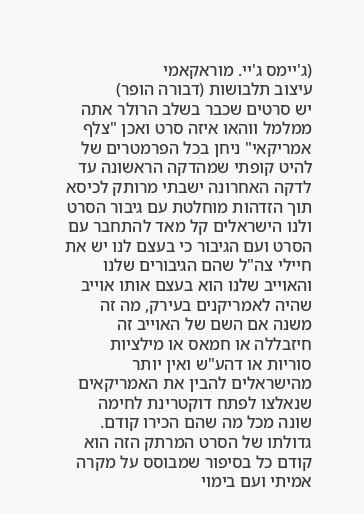(ג'יימס ג'יי. מוראקאמי
עיצוב תלבושות (דבורה הופר)
יש סרטים שכבר בשלב הרולר אתה ממלמל ווהאו איזה סרט ואכן "צלף אמריקאי" ניחן בכל הפרמטרים של להיט קופתי שמהדקה הראשונה עד לדקה האחרונה ישבתי מרותק לכיסא תוך הזדהות מוחלטת עם גיבור הסרט ולנו הישראלים קל מאד להתחבר עם הסרט ועם הגיבור כי בעצם לנו יש את חיילי צה"ל שהם הגיבורים שלנו והאוייב שלנו הוא בעצם אותו אוייב שהיה לאמריקנים בעירק, מה זה משנה אם השם של האוייב זה חיזבללה או חמאס או מילציות סוריות או דהע"ש ואין יותר מהישראלים להבין את האמריקאים שנאלצו לפתח דוקטרינת לחימה שונה מכל מה שהם הכירו קודם.
גדולתו של הסרט המרתק הזה הוא קודם כל בסיפור שמבוסס על מקרה אמיתי ועם בימוי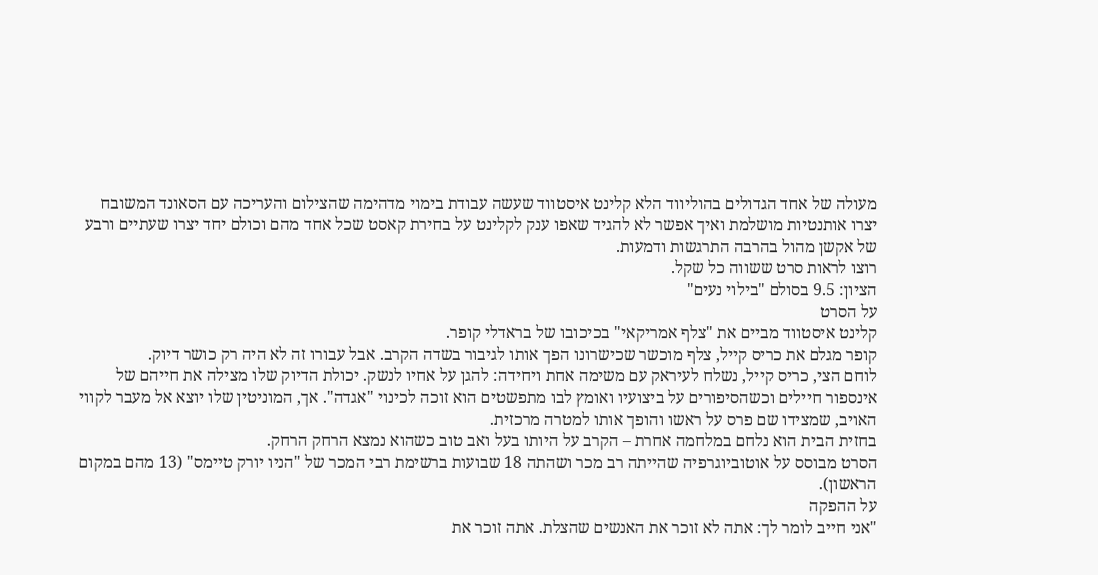מעולה של אחד הגדולים בהוליווד הלא קלינט איסטווד שעשה עבודת בימוי מדהימה שהצילום והעריכה עם הסאונד המשובח יצרו אותנטיות מושלמת ואיך אפשר לא להגיד שאפו ענק לקלינט על בחירת קאסט שכל אחד מהם וכולם יחד יצרו שעתיים ורבע של אקשן מהול בהרבה התרגשות ודמעות.
רוצו לראות סרט ששווה כל שקל.
הציון: 9.5 בסולם "בילוי נעים"
על הסרט
קלינט איסטווד מביים את "צלף אמריקאי" בכיכובו של בראדלי קופר.
קופר מגלם את כריס קייל, צלף מוכשר שכישרונו הפך אותו לגיבור בשדה הקרב. אבל עבורו זה לא היה רק כושר דיוק.
לוחם הצי, כריס קייל, נשלח לעיראק עם משימה אחת ויחידה: להגן על אחיו לנשק. יכולת הדיוק שלו מצילה את חייהם של אינספור חיילים וכשהסיפורים על ביצועיו ואומץ לבו מתפשטים הוא זוכה לכינוי "אגדה". אך, המוניטין שלו יוצא אל מעבר לקווי האויב, שמצידו שם פרס על ראשו והופך אותו למטרה מרכזית.
בחזית הבית הוא נלחם במלחמה אחרת – הקרב על היותו בעל ואב טוב כשהוא נמצא הרחק הרחק.
הסרט מבוסס על אוטוביוגרפיה שהייתה רב מכר ושהתה 18 שבועות ברשימת רבי המכר של "הניו יורק טיימס" (13 מהם במקום הראשון).
על ההפקה
"אני חייב לומר לך: אתה לא זוכר את האנשים שהצלת. אתה זוכר את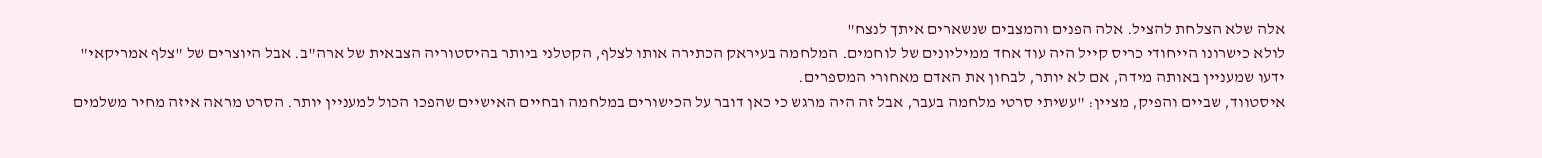אלה שלא הצלחת להציל. אלה הפנים והמצבים שנשארים איתך לנצח"
לולא כישרונו הייחודי כריס קייל היה עוד אחד ממיליונים של לוחמים. המלחמה בעיראק הכתירה אותו לצלף, הקטלני ביותר בהיסטוריה הצבאית של ארה"ב. אבל היוצרים של "צלף אמריקאי" ידעו שמעניין באותה מידה, אם לא יותר, לבחון את האדם מאחורי המספרים.
איסטווד, שביים והפיק, מציין: "עשיתי סרטי מלחמה בעבר, אבל זה היה מרגש כי כאן דובר על הכישורים במלחמה ובחיים האישיים שהפכו הכול למעניין יותר. הסרט מראה איזה מחיר משלמים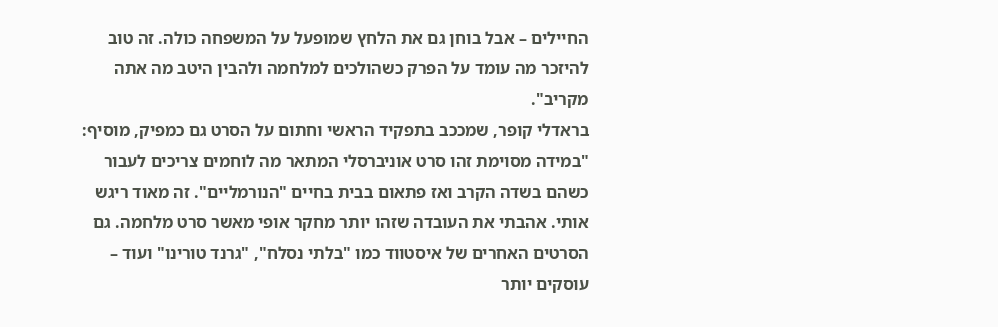החיילים – אבל בוחן גם את הלחץ שמופעל על המשפחה כולה. זה טוב להיזכר מה עומד על הפרק כשהולכים למלחמה ולהבין היטב מה אתה מקריב".
בראדלי קופר, שמככב בתפקיד הראשי וחתום על הסרט גם כמפיק, מוסיף: "במידה מסוימת זהו סרט אוניברסלי המתאר מה לוחמים צריכים לעבור כשהם בשדה הקרב ואז פתאום בבית בחיים "הנורמליים". זה מאוד ריגש אותי. אהבתי את העובדה שזהו יותר מחקר אופי מאשר סרט מלחמה. גם הסרטים האחרים של איסטווד כמו "בלתי נסלח", "גרנד טורינו" ועוד – עוסקים יותר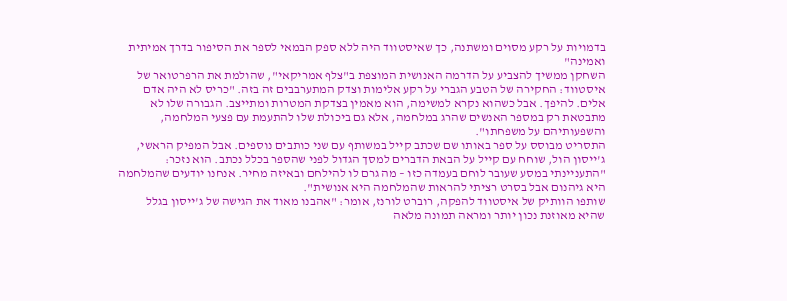בדמויות על רקע מסוים ומשתנה, כך שאיסטווד היה ללא ספק הבמאי לספר את הסיפור בדרך אמיתית ואמינה"
השחקן ממשיך להצביע על הדרמה האנושית המוצפת ב"צלף אמריקאי", שהולמת את הרפרטואר של איסטווד: החקירה של הטבע הגברי על רקע אלימות וצדק המתערבבים זה בזה. "כריס לא היה אדם אלים. להיפך. אבל כשהוא נקרא למשימה, הוא מאמין בצדקת המטרות ומתייצב. הגבורה שלו לא מתבטאת רק במספר האנשים שהרג במלחמה, אלא גם ביכולת שלו להתעמת עם פצעי המלחמה, והשפעותיהם על משפחתו".
התסריט מבוסס על ספר באותו שם שכתב קייל במשותף עם שני כותבים נוספים. אבל המפיק הראשי, ג'ייסון הול, שוחח עם קייל על הבאת הדברים למסך הגדול לפני שהספר בכלל נכתב. הוא נזכר: "התעניינתי במסע שעובר לוחם בעמדה כזו – מה גרם לו להילחם ובאיזה מחיר. אנחנו יודעים שהמלחמה היא גיהנום אבל בסרט רציתי להראות שהמלחמה היא אנושית".
שותפו הוותיק של איסטווד להפקה, רוברט לורנז, אומר: "אהבנו מאוד את הגישה של ג'ייסון בגלל שהיא מאוזנת נכון יותר ומראה תמונה מלאה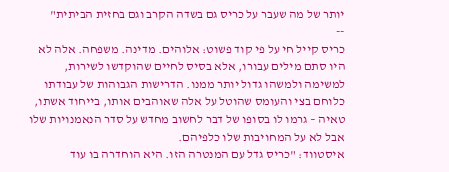יותר של מה שעבר על כריס גם בשדה הקרב וגם בחזית הביתית"
--
כריס קייל חי על פי קוד פשוט: אלוהים. מדינה. משפחה. אלה לא היו סתם מילים עבורו, אלא בסיס לחיים שהוקדשו לשירות, למשימה ולמשהו גדול יותר ממנו. הדרישות הגבוהות של עבודתו כלוחם בצי והעומס שהוטל על אלה שאוהבים אותו, בייחוד אשתו, טאיה – גרמו לו בסופו של דבר לחשוב מחדש על סדר הנאמנויות שלו אבל לא על המחויבות שלו כלפיהם.
איסטווד: "כריס גדל עם המנטרה הזו. היא הוחדרה בו עוד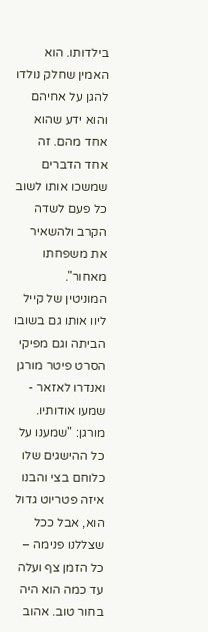בילדותו. הוא האמין שחלק נולדו להגן על אחיהם והוא ידע שהוא אחד מהם. זה אחד הדברים שמשכו אותו לשוב כל פעם לשדה הקרב ולהשאיר את משפחתו מאחור".
המוניטין של קייל ליוו אותו גם בשובו הביתה וגם מפיקי הסרט פיטר מורגן ואנדרו לאזאר - שמעו אודותיו. מורגן: "שמענו על כל ההישגים שלו כלוחם בצי והבנו איזה פטריוט גדול הוא, אבל ככל שצללנו פנימה – כל הזמן צף ועלה עד כמה הוא היה בחור טוב. אהוב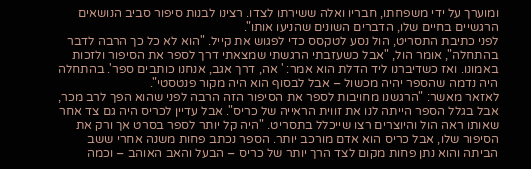ומוערך על ידי משפחתו, חבריו ואלה ששירתו לצדו. רצינו לבנות סיפור סביב הנושאים הרגשיים בחיים שלו, הדברים השונים שהניעו אותו".
לפני כתיבת התסריט, הול נסע לטקסס כדי לפגוש את קייל. "הוא לא כל כך הרבה לדבר בהתחלה", אומר הול, "אבל כשעזבתי הרגשתי שמצאתי דרך לספר את הסיפור ולזכות באמונו. ואז כשדיברנו ליד הדלת הוא אמר: ' אה, דרך אגב, אנחנו כותבים ספר'. בהתחלה היה נדמה שהספר יהיה מכשול – אבל לבסוף הוא היה מקור פנטסטי".
לאזאר מאשר: "הרגשנו מחויבות לספר את הסיפור הזה הרבה לפני שהוא הפך לרב מכר, אבל בגלל הספר הייתה לנו את זווית הראייה של כריס". אבל עדיין לכריס היה גם צד אחר שאותו ראה הול והיוצרים רצו שייכלל בתסריט. "היה קל יותר לספר בסרט אך ורק את הסיפור שלו, אבל כריס הוא אדם מורכב יותר. הספר נכתב פחות משנה אחרי ששב הביתה והוא נתן פחות מקום לצד הרך יותר של כריס – הבעל והאב האוהב – וכמה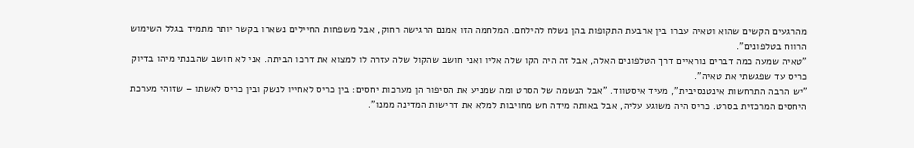מהרגעים הקשים שהוא וטאיה עברו בין ארבעת התקופות בהן נשלח להילחם. המלחמה הזו אמנם הרגישה רחוק, אבל משפחות החיילים נשארו בקשר יותר מתמיד בגלל השימוש הרווח בטלפונים".
"טאיה שמעה כמה דברים נוראיים דרך הטלפונים האלה, אבל זה היה הקו שלה אליו ואני חושב שהקול שלה עזרה לו למצוא את דרכו הביתה. אני לא חושב שהבנתי מיהו בדיוק כריס עד שפגשתי את טאיה".
"יש הרבה התרחשות אינטנסיבית", מעיד איסטווד. "אבל הנשמה של הסרט ומה שמניע את הסיפור הן מערכות יחסים: בין כריס לאחייו לנשק ובין כריס לאשתו – שזוהי מערכת היחסים המרכזית בסרט. כריס היה משוגע עליה, אבל באותה מידה חש מחויבות למלא את דרישות המדינה ממנו".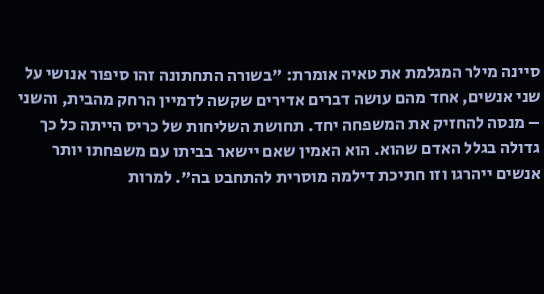סיינה מילר המגלמת את טאיה אומרת: "בשורה התחתונה זהו סיפור אנושי על שני אנשים, אחד מהם עושה דברים אדירים שקשה לדמיין הרחק מהבית, והשני – מנסה להחזיק את המשפחה יחד. תחושת השליחות של כריס הייתה כל כך גדולה בגלל האדם שהוא. הוא האמין שאם יישאר בביתו עם משפחתו יותר אנשים ייהרגו וזו חתיכת דילמה מוסרית להתחבט בה". למרות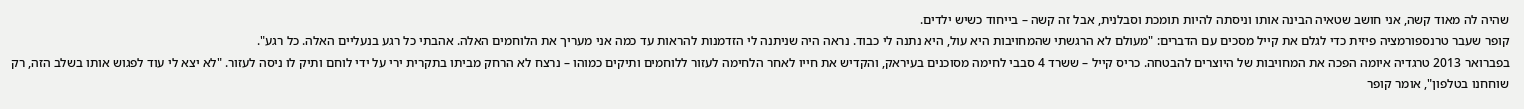שהיה לה מאוד קשה, אני חושב שטאיה הבינה אותו וניסתה להיות תומכת וסבלנית, אבל זה קשה – בייחוד כשיש ילדים.
קופר שעבר טרנספורמציה פיזית כדי לגלם את קייל מסכים עם הדברים: "מעולם לא הרגשתי שהמחויבות היא עול, היא נתנה לי כבוד. נראה היה שניתנה לי הזדמנות להראות עד כמה אני מעריך את הלוחמים האלה. אהבתי כל רגע בנעליים האלה. כל רגע".
בפברואר 2013 טרגדיה איומה הפכה את המחויבות של היוצרים להבטחה. כריס קייל – ששרד 4 סבבי לחימה מסוכנים בעיראק, והקדיש את חייו לאחר הלחימה לעזור ללוחמים ותיקים כמוהו – נרצח לא הרחק מביתו בתקרית ירי על ידי לוחם ותיק לו ניסה לעזור. "לא יצא לי עוד לפגוש אותו בשלב הזה, רק שוחחנו בטלפון", אומר קופר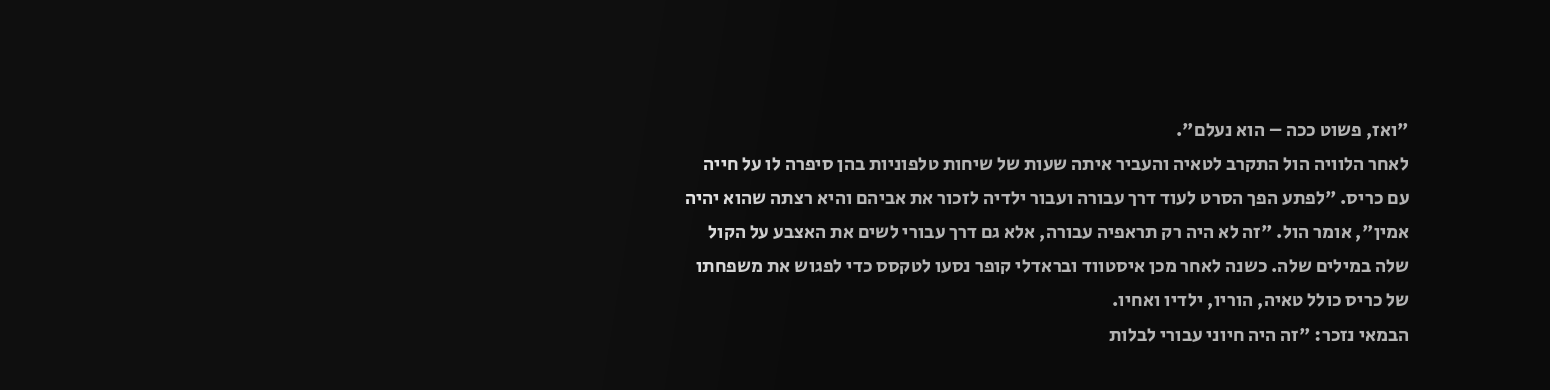"ואז, פשוט ככה – הוא נעלם".
לאחר הלוויה הול התקרב לטאיה והעביר איתה שעות של שיחות טלפוניות בהן סיפרה לו על חייה עם כריס. "לפתע הפך הסרט לעוד דרך עבורה ועבור ילדיה לזכור את אביהם והיא רצתה שהוא יהיה אמין", אומר הול. "זה לא היה רק תראפיה עבורה, אלא גם דרך עבורי לשים את האצבע על הקול שלה במילים שלה. כשנה לאחר מכן איסטווד ובראדלי קופר נסעו לטקסס כדי לפגוש את משפחתו של כריס כולל טאיה, הוריו, ילדיו ואחיו.
הבמאי נזכר: "זה היה חיוני עבורי לבלות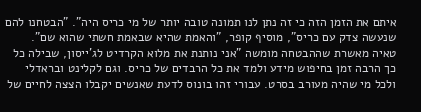איתם את הזמן הזה כי זה נתן לנו תמונה טובה יותר של מי כריס היה". "הבטחנו להם שנעשה צדק עם כריס", מוסיף קופר, "והאמת שהיא שבאמת חשתי שהוא שם".
טאיה מאשרת שההבטחה מומשה "אני נותנת את מלוא הקרדיט לג'ייסון, שבילה כל כך הרבה זמן בחיפוש מידע ולמד את כל הרבדים של כריס. וגם לקלינט ובראדלי ולכל מי שהיה מעורב בסרט. עבורי זהו בונוס לדעת שאנשים יקבלו הצצה לחיים של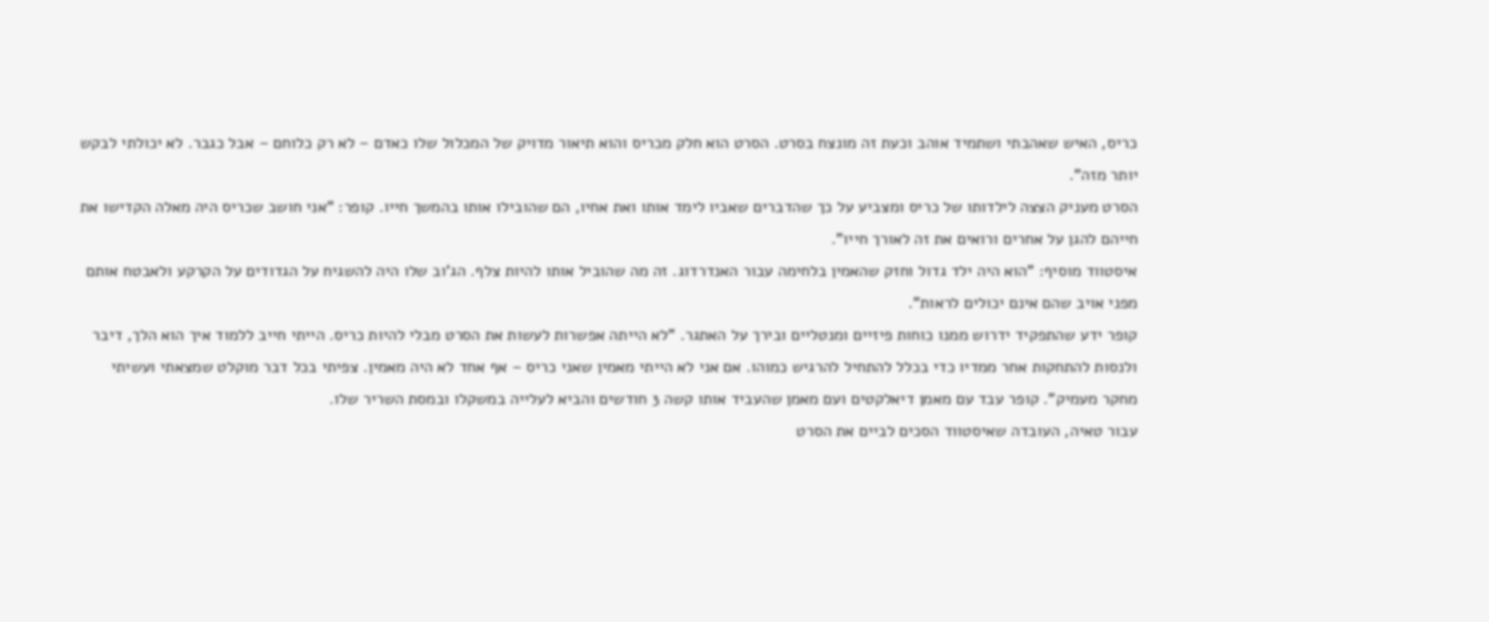כריס, האיש שאהבתי ושתמיד אוהב וכעת זה מונצח בסרט. הסרט הוא חלק מכריס והוא תיאור מדויק של המכלול שלו כאדם – לא רק כלוחם – אבל כגבר. לא יכולתי לבקש יותר מזה".
הסרט מעניק הצצה לילדותו של כריס ומצביע על כך שהדברים שאביו לימד אותו ואת אחיו, הם שהובילו אותו בהמשך חייו. קופר: "אני חושב שכריס היה מאלה הקדישו את חייהם להגן על אחרים ורואים את זה לאורך חייו".
איסטווד מוסיף: "הוא היה ילד גדול וחזק שהאמין בלחימה עבור האנדרדוג. זה מה שהוביל אותו להיות צלף. הג'וב שלו היה להשגיח על הגדודים על הקרקע ולאבטח אותם מפני אויב שהם אינם יכולים לראות".
קופר ידע שהתפקיד ידרוש ממנו כוחות פיזיים ומנטליים ובירך על האתגר. "לא הייתה אפשרות לעשות את הסרט מבלי להיות כריס. הייתי חייב ללמוד איך הוא הלך, דיבר ולנסות להתחקות אחר ממדיו כדי בכלל להתחיל להרגיש כמוהו. אם אני לא הייתי מאמין שאני כריס – אף אחד לא היה מאמין. צפיתי בכל דבר מוקלט שמצאתי ועשיתי מחקר מעמיק". קופר עבד עם מאמן דיאלקטים ועם מאמן שהעביד אותו קשה 3 חודשים והביא לעלייה במשקלו ובמסת השריר שלו.
עבור טאיה, העובדה שאיסטווד הסכים לביים את הסרט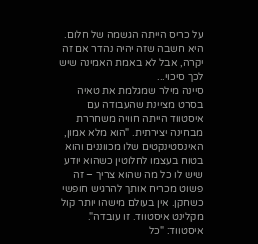על כריס הייתה הגשמה של חלום. היא חשבה שזה יהיה נהדר אם זה יקרה, אבל לא באמת האמינה שיש לכך סיכוי...
סיינה מילר שמגלמת את טאיה בסרט מציינת שהעבודה עם איסטווד הייתה חוויה משחררת מבחינה יצירתית. "הוא מלא אמון, האינסטינקטים שלו מכווננים והוא בטוח בעצמו לחלוטין כשהוא יודע שיש לו כל מה שהוא צריך – זה פשוט מכריח אותך להרגיש חופשי כשחקן. אין בעולם מישהו יותר קול מקלינט איסטווד. זו עובדה".
איסטווד: "כל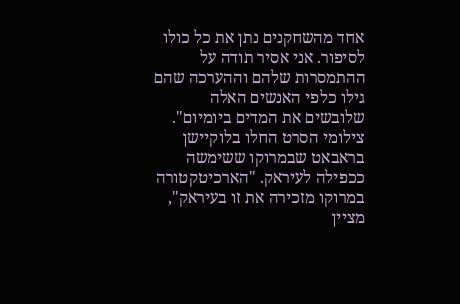אחד מהשחקנים נתן את כל כולו לסיפור. אני אסיר תודה על ההתמסרות שלהם וההערכה שהם גילו כלפי האנשים האלה שלובשים את המדים ביומיום".
צילומי הסרט החלו בלוקיישן בראבאט שבמרוקו ששימשה ככפילה לעיראק. "הארכיטקטורה במרוקו מזכירה את זו בעיראק", מציין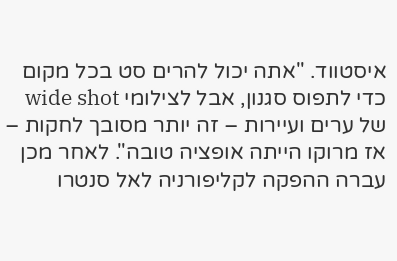איסטווד. "אתה יכול להרים סט בכל מקום כדי לתפוס סגנון, אבל לצילומי wide shot של ערים ועיירות – זה יותר מסובך לחקות – אז מרוקו הייתה אופציה טובה". לאחר מכן עברה ההפקה לקליפורניה לאל סנטרו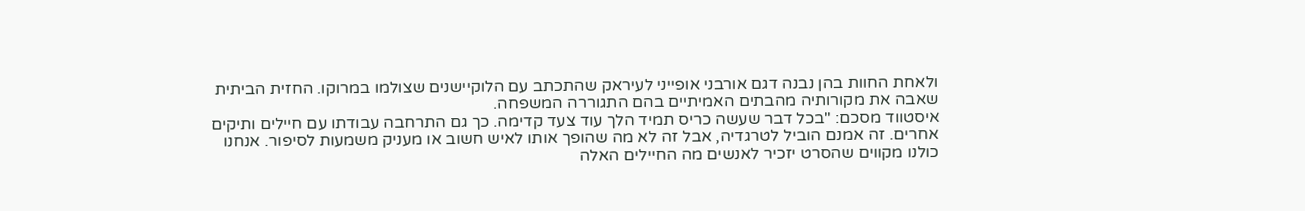ולאחת החוות בהן נבנה דגם אורבני אופייני לעיראק שהתכתב עם הלוקיישנים שצולמו במרוקו. החזית הביתית שאבה את מקורותיה מהבתים האמיתיים בהם התגוררה המשפחה.
איסטווד מסכם: "בכל דבר שעשה כריס תמיד הלך עוד צעד קדימה. כך גם התרחבה עבודתו עם חיילים ותיקים אחרים. זה אמנם הוביל לטרגדיה, אבל זה לא מה שהופך אותו לאיש חשוב או מעניק משמעות לסיפור. אנחנו כולנו מקווים שהסרט יזכיר לאנשים מה החיילים האלה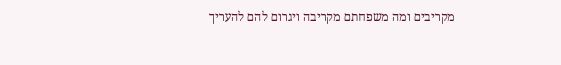מקריבים ומה משפחתם מקריבה ויגרום להם להעריך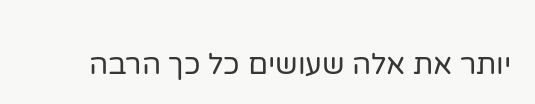יותר את אלה שעושים כל כך הרבה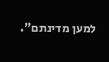למען מדינתם".